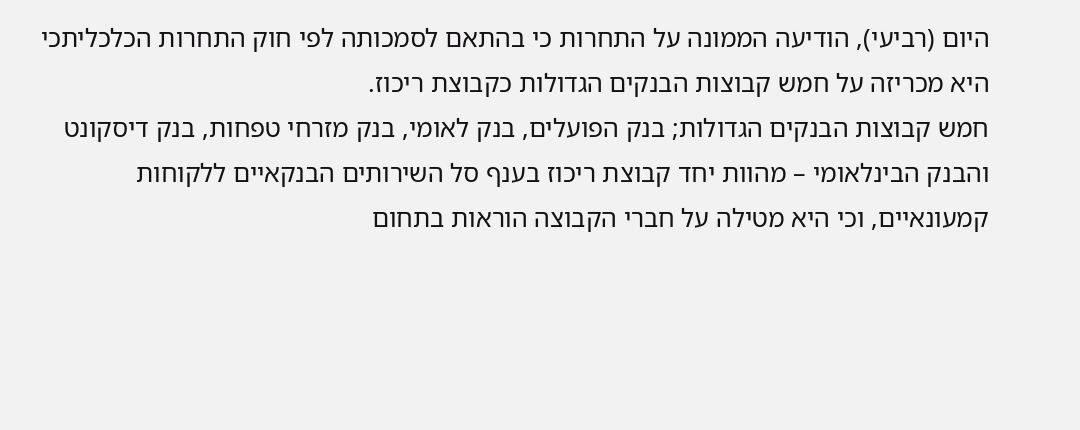היום (רביעי), הודיעה הממונה על התחרות כי בהתאם לסמכותה לפי חוק התחרות הכלכליתכי היא מכריזה על חמש קבוצות הבנקים הגדולות כקבוצת ריכוז.
חמש קבוצות הבנקים הגדולות; בנק הפועלים, בנק לאומי, בנק מזרחי טפחות, בנק דיסקונט והבנק הבינלאומי – מהוות יחד קבוצת ריכוז בענף סל השירותים הבנקאיים ללקוחות קמעונאיים, וכי היא מטילה על חברי הקבוצה הוראות בתחום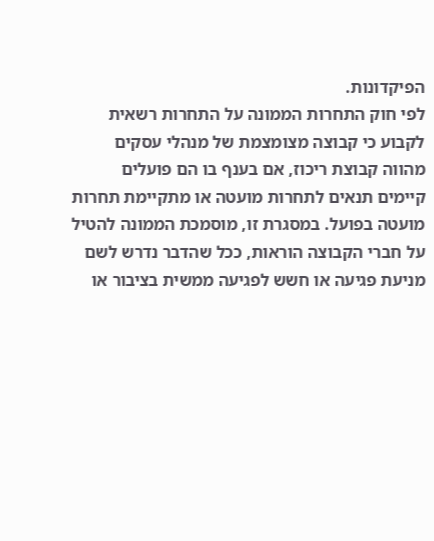הפיקדונות.
לפי חוק התחרות הממונה על התחרות רשאית לקבוע כי קבוצה מצומצמת של מנהלי עסקים מהווה קבוצת ריכוז, אם בענף בו הם פועלים קיימים תנאים לתחרות מועטה או מתקיימת תחרות מועטה בפועל. במסגרת זו, מוסמכת הממונה להטיל על חברי הקבוצה הוראות, ככל שהדבר נדרש לשם מניעת פגיעה או חשש לפגיעה ממשית בציבור או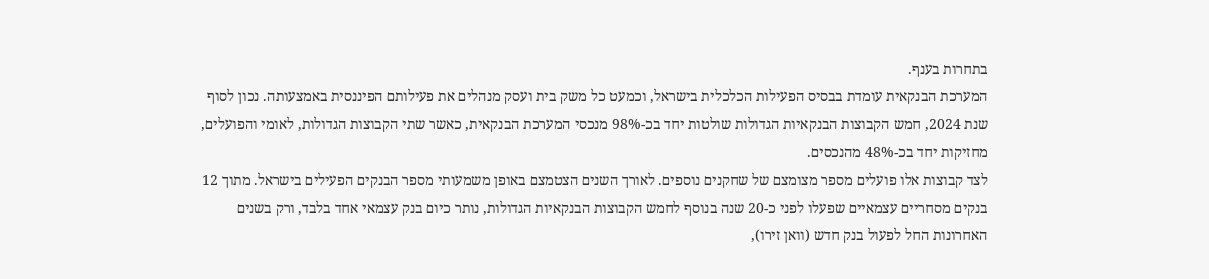בתחרות בענף.
המערכת הבנקאית עומדת בבסיס הפעילות הכלכלית בישראל, וכמעט כל משק בית ועסק מנהלים את פעילותם הפיננסית באמצעותה. נכון לסוף שנת 2024, חמש הקבוצות הבנקאיות הגדולות שולטות יחד בכ-98% מנכסי המערכת הבנקאית, כאשר שתי הקבוצות הגדולות, לאומי והפועלים, מחזיקות יחד בכ-48% מהנכסים.
לצד קבוצות אלו פועלים מספר מצומצם של שחקנים נוספים. לאורך השנים הצטמצם באופן משמעותי מספר הבנקים הפעילים בישראל. מתוך 12 בנקים מסחריים עצמאיים שפעלו לפני כ-20 שנה בנוסף לחמש הקבוצות הבנקאיות הגדולות, נותר כיום בנק עצמאי אחד בלבד, ורק בשנים האחרונות החל לפעול בנק חדש (וואן זירו),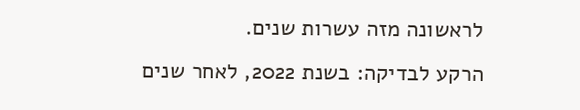לראשונה מזה עשרות שנים.
הרקע לבדיקה: בשנת 2022, לאחר שנים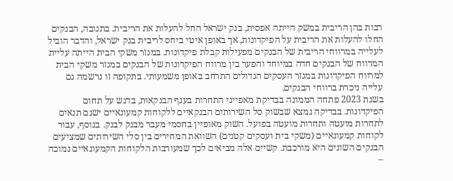רבות בהן הריבית במשק הייתה אפסית, בנק ישראל החל להעלות את הריבית. בתגובה, הבנקים החלו להעלות את הריבית על הפיקדונות, אך באופן איטי ביחס לריבית בנק ישראל, והדבר הוביל לעלייה במרווחי הריבית של הבנקים מפעילות קבלת פיקדונות. במגזר משקי הבית הייתה עליית המרווח של הבנקים חדה במיוחד והפער בין מרווח הפיקדונות של הבנקים במגזר משקי הבית למרווח הפיקדונות במגזר העסקים הגדולים התרחב באופן משמעותי. בתקופה זו נרשמה גם עלייה ניכרת ברווחי הבנקים.
בשנת 2023 פתחה הממונה בבדיקת מאפייני התחרות בענף הבנקאות, בדגש על תחום הפיקדונות. בבדיקה נמצא שבשוק סל השירותים הבנקאיים ללקוחות קמעונאיים ישנם תנאים לתחרות מועטה ותחרות מועטה בפועל. השוק מאופיין בחסמי מעבר מבנק לבנק. בנוסף, עבור לקוחות קמעונאיים (משקי בית ועסקים קטנים) השוואת המחירים בין סלי השירותים שמציעים הבנקים השונים היא מורכבת. קשיים אלה מביאים לכך שמעורבות הלקוחות הקמעונאיים נמוכה –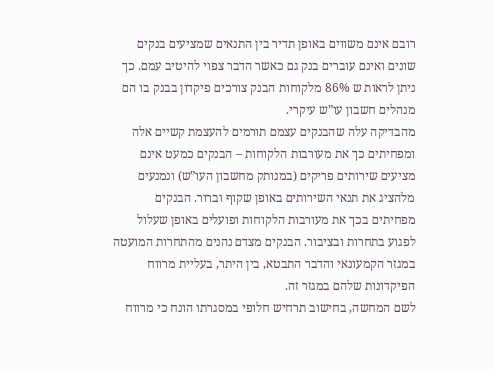רובם אינם משווים באופן תדיר בין התנאים שמציעים בנקים שונים ואינם עוברים בנק גם כאשר הדבר צפוי להיטיב עמם. כך ניתן לראות ש 86% מלקוחות הבנק צורכים פיקדון בבנק בו הם מנהלים חשבון עו”ש עיקרי.
מהבדיקה עלה שהבנקים עצמם תורמים להעצמת קשיים אלה ומפחיתים כך את מעורבות הלקוחות – הבנקים כמעט אינם מציעים שירותים פריקים (במנותק מחשבון העו”ש) ונמנעים מלהציג את תנאי השירותים באופן שקוף וברור. הבנקים מפחיתים בכך את מעורבות הלקוחות ופועלים באופן שעלול לפגוע בתחרות ובציבור. הבנקים מצדם נהנים מהתחרות המועטה במגזר הקמעונאי והדבר התבטא, בין היתר, בעליית מרווח הפיקדונות שלהם במגזר זה.
לשם המחשה, בחישוב תרחיש חלופי במסגרתו הונח כי מרווח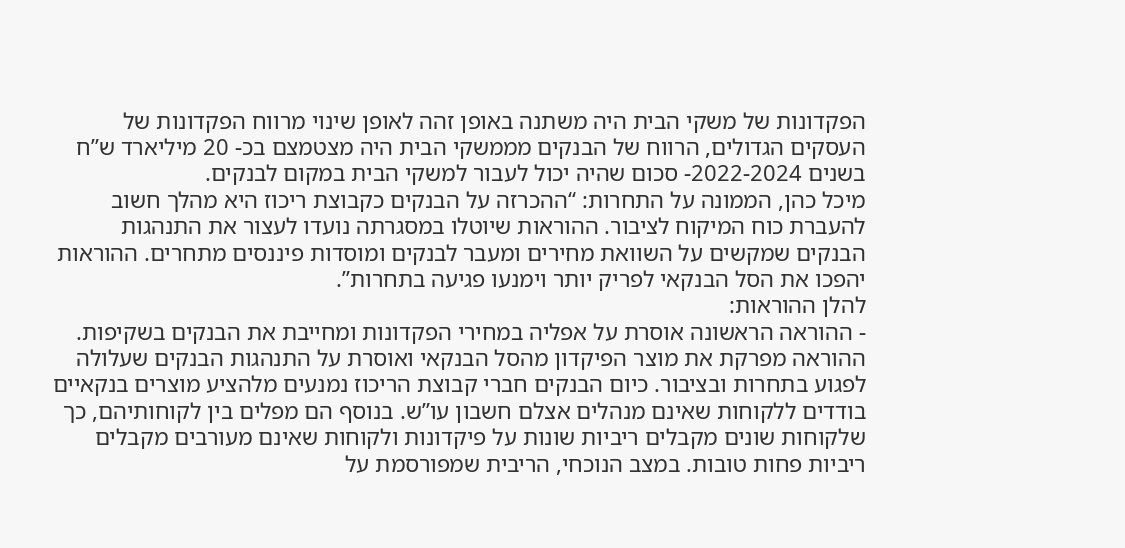הפקדונות של משקי הבית היה משתנה באופן זהה לאופן שינוי מרווח הפקדונות של העסקים הגדולים, הרווח של הבנקים מממשקי הבית היה מצטמצם בכ- 20 מיליארד ש”ח בשנים 2022-2024- סכום שהיה יכול לעבור למשקי הבית במקום לבנקים.
מיכל כהן, הממונה על התחרות: “ההכרזה על הבנקים כקבוצת ריכוז היא מהלך חשוב להעברת כוח המיקוח לציבור. ההוראות שיוטלו במסגרתה נועדו לעצור את התנהגות הבנקים שמקשים על השוואת מחירים ומעבר לבנקים ומוסדות פיננסים מתחרים. ההוראות יהפכו את הסל הבנקאי לפריק יותר וימנעו פגיעה בתחרות”.
להלן ההוראות:
- ההוראה הראשונה אוסרת על אפליה במחירי הפקדונות ומחייבת את הבנקים בשקיפות. ההוראה מפרקת את מוצר הפיקדון מהסל הבנקאי ואוסרת על התנהגות הבנקים שעלולה לפגוע בתחרות ובציבור. כיום הבנקים חברי קבוצת הריכוז נמנעים מלהציע מוצרים בנקאיים בודדים ללקוחות שאינם מנהלים אצלם חשבון עו”ש. בנוסף הם מפלים בין לקוחותיהם, כך שלקוחות שונים מקבלים ריביות שונות על פיקדונות ולקוחות שאינם מעורבים מקבלים ריביות פחות טובות. במצב הנוכחי, הריבית שמפורסמת על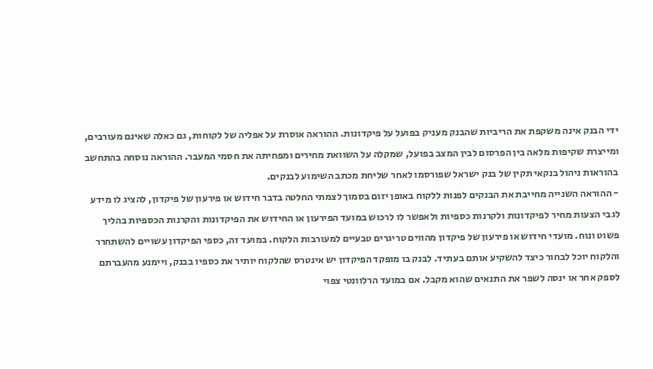ידי הבנק אינה משקפת את הריביות שהבנק מעניק בפועל על פיקדונות. ההוראה אוסרת על אפליה של לקוחות, גם כאלה שאינם מעורבים, ומייצרת שקיפות מלאה בין הפרסום לבין המצב בפועל, שמקלה על השוואת מחירים ומפחיתה את חסמי המעבר. ההוראה נוסחה בהתחשב בהוראות ניהול בנקאי תקין של בנק ישראל שפורסמו לאחר שליחת מכתב השימוע לבנקים.
- ההוראה השנייה מחייבת את הבנקים לפנות ללקוח באופן יזום בסמוך לצמתי החלטה בדבר חידוש או פירעון של פיקדון, להציג לו מידע לגבי הצעות מחיר לפיקדונות ולקרנות כספיות ולאפשר לו לרכוש במועד הפירעון או החידוש את הפיקדונות והקרנות הכספיות בהליך פשוט ונוח. מועדי חידוש או פירעון של פיקדון מהווים טריגרים טבעיים למעורבות הלקוח. במועד זה, כספי הפיקדון עשויים להשתחרר והלקוח יוכל לבחור כיצד להשקיע אותם בעתיד. לבנק בו מופקד הפיקדון יש אינטרס שהלקוח יותיר את כספיו בבנק, ויימנע מהעברתם לספק אחר או ינסה לשפר את התנאים שהוא מקבל. אם במועד הרלוונטי צפוי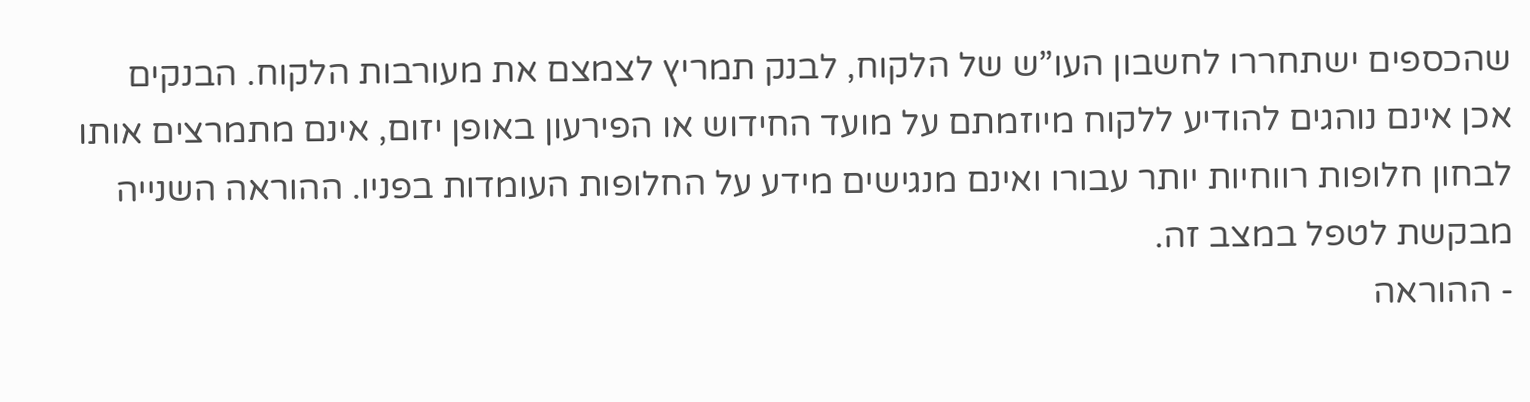שהכספים ישתחררו לחשבון העו”ש של הלקוח, לבנק תמריץ לצמצם את מעורבות הלקוח. הבנקים אכן אינם נוהגים להודיע ללקוח מיוזמתם על מועד החידוש או הפירעון באופן יזום, אינם מתמרצים אותו לבחון חלופות רווחיות יותר עבורו ואינם מנגישים מידע על החלופות העומדות בפניו. ההוראה השנייה מבקשת לטפל במצב זה.
- ההוראה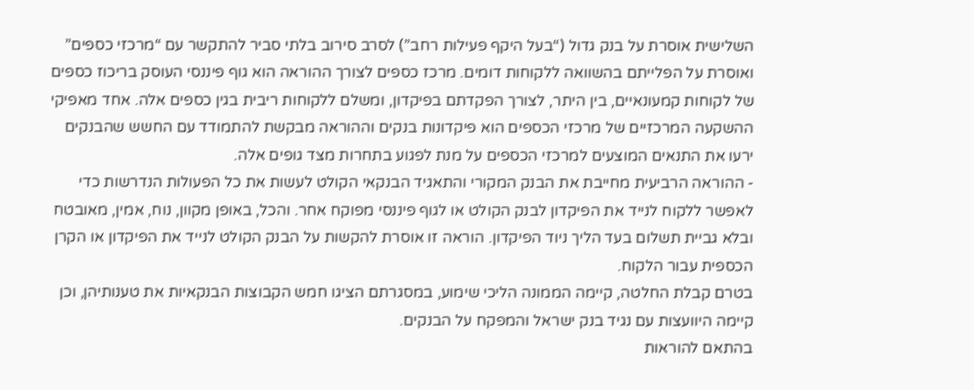השלישית אוסרת על בנק גדול (“בעל היקף פעילות רחב”) לסרב סירוב בלתי סביר להתקשר עם “מרכזי כספים” ואוסרת על הפלייתם בהשוואה ללקוחות דומים. מרכז כספים לצורך ההוראה הוא גוף פיננסי העוסק בריכוז כספים של לקוחות קמעונאיים, בין היתר, לצורך הפקדתם בפיקדון, ומשלם ללקוחות ריבית בגין כספים אלה. אחד מאפיקי ההשקעה המרכזיים של מרכזי הכספים הוא פיקדונות בנקים וההוראה מבקשת להתמודד עם החשש שהבנקים ירעו את התנאים המוצעים למרכזי הכספים על מנת לפגוע בתחרות מצד גופים אלה.
- ההוראה הרביעית מחייבת את הבנק המקורי והתאגיד הבנקאי הקולט לעשות את כל הפעולות הנדרשות כדי לאפשר ללקוח לנייד את הפיקדון לבנק הקולט או לגוף פיננסי מפוקח אחר. והכל, באופן מקוון, נוח, אמין, מאובטח ובלא גביית תשלום בעד הליך ניוד הפיקדון. הוראה זו אוסרת להקשות על הבנק הקולט לנייד את הפיקדון או הקרן הכספית עבור הלקוח.
בטרם קבלת החלטה, קיימה הממונה הליכי שימוע, במסגרתם הציגו חמש הקבוצות הבנקאיות את טענותיהן, וכן קיימה היוועצות עם נגיד בנק ישראל והמפקח על הבנקים.
בהתאם להוראות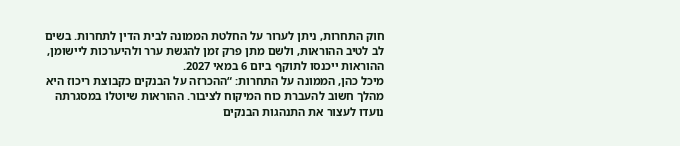חוק התחרות, ניתן לערור על החלטת הממונה לבית הדין לתחרות. בשים לב לטיב ההוראות, ולשם מתן פרק זמן להגשת ערר ולהיערכות ליישומן, ההוראות ייכנסו לתוקף ביום 6 במאי 2027.
מיכל כהן, הממונה על התחרות: “ההכרזה על הבנקים כקבוצת ריכוז היא מהלך חשוב להעברת כוח המיקוח לציבור. ההוראות שיוטלו במסגרתה נועדו לעצור את התנהגות הבנקים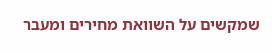שמקשים על השוואת מחירים ומעבר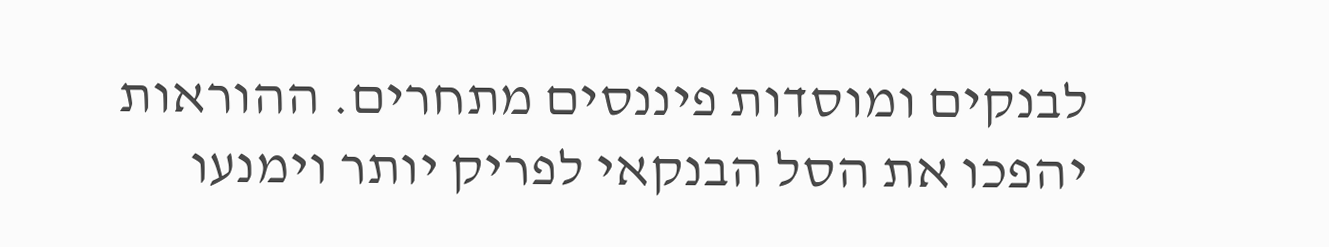לבנקים ומוסדות פיננסים מתחרים. ההוראות יהפכו את הסל הבנקאי לפריק יותר וימנעו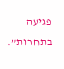פגיעה בתחרות”.